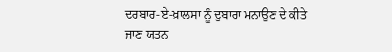ਦਰਬਾਰ-ਏ-ਖ਼ਾਲਸਾ ਨੂੰ ਦੁਬਾਰਾ ਮਨਾਉਣ ਦੇ ਕੀਤੇ ਜਾਣ ਯਤਨ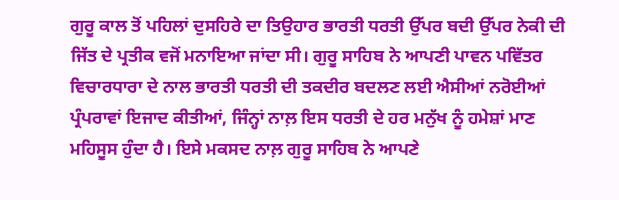ਗੁਰੂ ਕਾਲ ਤੋਂ ਪਹਿਲਾਂ ਦੁਸਹਿਰੇ ਦਾ ਤਿਉਹਾਰ ਭਾਰਤੀ ਧਰਤੀ ਉੱਪਰ ਬਦੀ ਉੱਪਰ ਨੇਕੀ ਦੀ ਜਿੱਤ ਦੇ ਪ੍ਰਤੀਕ ਵਜੋਂ ਮਨਾਇਆ ਜਾਂਦਾ ਸੀ। ਗੁਰੂ ਸਾਹਿਬ ਨੇ ਆਪਣੀ ਪਾਵਨ ਪਵਿੱਤਰ ਵਿਚਾਰਧਾਰਾ ਦੇ ਨਾਲ ਭਾਰਤੀ ਧਰਤੀ ਦੀ ਤਕਦੀਰ ਬਦਲਣ ਲਈ ਐਸੀਆਂ ਨਰੋਈਆਂ ਪ੍ਰੰਪਰਾਵਾਂ ਇਜਾਦ ਕੀਤੀਆਂ, ਜਿੰਨ੍ਹਾਂ ਨਾਲ਼ ਇਸ ਧਰਤੀ ਦੇ ਹਰ ਮਨੁੱਖ ਨੂੰ ਹਮੇਸ਼ਾਂ ਮਾਣ ਮਹਿਸੂਸ ਹੁੰਦਾ ਹੈ। ਇਸੇ ਮਕਸਦ ਨਾਲ਼ ਗੁਰੂ ਸਾਹਿਬ ਨੇ ਆਪਣੇ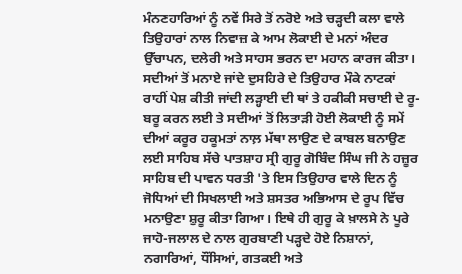ਮੰਨਣਹਾਰਿਆਂ ਨੂੰ ਨਵੇਂ ਸਿਰੇ ਤੋਂ ਨਰੋਏ ਅਤੇ ਚੜ੍ਹਦੀ ਕਲਾ ਵਾਲੇ ਤਿਉਹਾਰਾਂ ਨਾਲ ਨਿਵਾਜ਼ ਕੇ ਆਮ ਲੋਕਾਈ ਦੇ ਮਨਾਂ ਅੰਦਰ ਉੱਚਾਪਨ, ਦਲੇਰੀ ਅਤੇ ਸਾਹਸ ਭਰਨ ਦਾ ਮਹਾਨ ਕਾਰਜ ਕੀਤਾ।
ਸਦੀਆਂ ਤੋਂ ਮਨਾਏ ਜਾਂਦੇ ਦੁਸਹਿਰੇ ਦੇ ਤਿਉਹਾਰ ਮੌਕੇ ਨਾਟਕਾਂ ਰਾਹੀਂ ਪੇਸ਼ ਕੀਤੀ ਜਾਂਦੀ ਲੜ੍ਹਾਈ ਦੀ ਥਾਂ ਤੇ ਹਕੀਕੀ ਸਚਾਈ ਦੇ ਰੂ-ਬਰੂ ਕਰਨ ਲਈ ਤੇ ਸਦੀਆਂ ਤੋਂ ਲਿਤਾੜੀ ਹੋਈ ਲੋਕਾਈ ਨੂੰ ਸਮੇਂ ਦੀਆਂ ਕਰੂਰ ਹਕੂਮਤਾਂ ਨਾਲ਼ ਮੱਥਾ ਲਾਉਣ ਦੇ ਕਾਬਲ ਬਨਾਉਣ ਲਈ ਸਾਹਿਬ ਸੱਚੇ ਪਾਤਸ਼ਾਹ ਸ੍ਰੀ ਗੁਰੂ ਗੋਬਿੰਦ ਸਿੰਘ ਜੀ ਨੇ ਹਜ਼ੂਰ ਸਾਹਿਬ ਦੀ ਪਾਵਨ ਧਰਤੀ 'ਤੇ ਇਸ ਤਿਉਹਾਰ ਵਾਲੇ ਦਿਨ ਨੂੰ ਜੋਧਿਆਂ ਦੀ ਸਿਖਲਾਈ ਅਤੇ ਸ਼ਸਤਰ ਅਭਿਆਸ ਦੇ ਰੂਪ ਵਿੱਚ ਮਨਾਉਣਾ ਸ਼ੁਰੂ ਕੀਤਾ ਗਿਆ। ਇਥੇ ਹੀ ਗੁਰੂ ਕੇ ਖ਼ਾਲਸੇ ਨੇ ਪੂਰੇ ਜਾਹੋ-ਜਲਾਲ ਦੇ ਨਾਲ ਗੁਰਬਾਣੀ ਪੜ੍ਹਦੇ ਹੋਏ ਨਿਸ਼ਾਨਾਂ, ਨਗਾਰਿਆਂ, ਧੌਂਸਿਆਂ, ਗਤਕਈ ਅਤੇ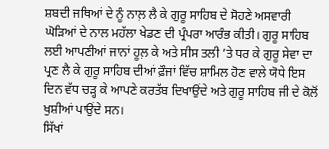ਸ਼ਬਦੀ ਜਥਿਆਂ ਦੇ ਨੂੰ ਨਾਲ਼ ਲੈ ਕੇ ਗੁਰੂ ਸਾਹਿਬ ਦੇ ਸੋਹਣੇ ਅਸਵਾਰੀ ਘੋੜਿਆਂ ਦੇ ਨਾਲ ਮਹੱਲਾ ਖੇਡਣ ਦੀ ਪ੍ਰੰਪਰਾ ਆਰੰਭ ਕੀਤੀ। ਗੁਰੂ ਸਾਹਿਬ ਲਈ ਆਪਣੀਆਂ ਜਾਨਾਂ ਹੂਲ਼ ਕੇ ਅਤੇ ਸੀਸ ਤਲੀ ’ਤੇ ਧਰ ਕੇ ਗੁਰੂ ਸੇਵਾ ਦਾ ਪ੍ਰਣ ਲੈ ਕੇ ਗੁਰੂ ਸਾਹਿਬ ਦੀਆਂ ਫ਼ੌਜਾਂ ਵਿੱਚ ਸ਼ਾਮਿਲ ਹੋਣ ਵਾਲੇ ਯੋਧੇ ਇਸ ਦਿਨ ਵੱਧ ਚੜ੍ਹ ਕੇ ਆਪਣੇ ਕਰਤੱਬ ਦਿਖਾਉਂਦੇ ਅਤੇ ਗੁਰੂ ਸਾਹਿਬ ਜੀ ਦੇ ਕੋਲੋਂ ਖੁਸ਼ੀਆਂ ਪਾਉਂਦੇ ਸਨ।
ਸਿੱਖਾਂ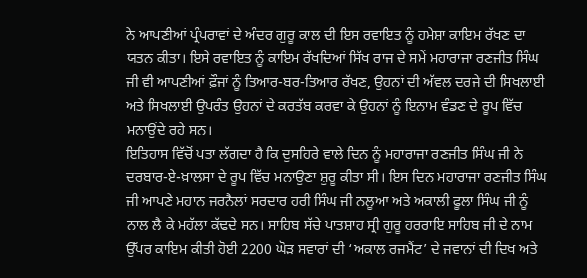ਨੇ ਆਪਣੀਆਂ ਪ੍ਰੰਪਰਾਵਾਂ ਦੇ ਅੰਦਰ ਗੁਰੂ ਕਾਲ ਦੀ ਇਸ ਰਵਾਇਤ ਨੂੰ ਹਮੇਸ਼ਾ ਕਾਇਮ ਰੱਖਣ ਦਾ ਯਤਨ ਕੀਤਾ। ਇਸੇ ਰਵਾਇਤ ਨੂੰ ਕਾਇਮ ਰੱਖਦਿਆਂ ਸਿੱਖ ਰਾਜ ਦੇ ਸਮੇਂ ਮਹਾਰਾਜਾ ਰਣਜੀਤ ਸਿੰਘ ਜੀ ਵੀ ਆਪਣੀਆਂ ਫ਼ੌਜਾਂ ਨੂੰ ਤਿਆਰ-ਬਰ-ਤਿਆਰ ਰੱਖਣ, ਉਹਨਾਂ ਦੀ ਅੱਵਲ ਦਰਜੇ ਦੀ ਸਿਖਲਾਈ ਅਤੇ ਸਿਖਲਾਈ ਉਪਰੰਤ ਉਹਨਾਂ ਦੇ ਕਰਤੱਬ ਕਰਵਾ ਕੇ ਉਹਨਾਂ ਨੂੰ ਇਨਾਮ ਵੰਡਣ ਦੇ ਰੂਪ ਵਿੱਚ ਮਨਾਉਂਦੇ ਰਹੇ ਸਨ।
ਇਤਿਹਾਸ ਵਿੱਚੋਂ ਪਤਾ ਲੱਗਦਾ ਹੈ ਕਿ ਦੁਸਹਿਰੇ ਵਾਲੇ ਦਿਨ ਨੂੰ ਮਹਾਰਾਜਾ ਰਣਜੀਤ ਸਿੰਘ ਜੀ ਨੇ ਦਰਬਾਰ-ਏ-ਖ਼ਾਲਸਾ ਦੇ ਰੂਪ ਵਿੱਚ ਮਨਾਉਣਾ ਸ਼ੁਰੂ ਕੀਤਾ ਸੀ। ਇਸ ਦਿਨ ਮਹਾਰਾਜਾ ਰਣਜੀਤ ਸਿੰਘ ਜੀ ਆਪਣੇ ਮਹਾਨ ਜਰਨੈਲਾਂ ਸਰਦਾਰ ਹਰੀ ਸਿੰਘ ਜੀ ਨਲੂਆ ਅਤੇ ਅਕਾਲੀ ਫੂਲਾ ਸਿੰਘ ਜੀ ਨੂੰ ਨਾਲ ਲੈ ਕੇ ਮਹੱਲਾ ਕੱਢਦੇ ਸਨ। ਸਾਹਿਬ ਸੱਚੇ ਪਾਤਸ਼ਾਹ ਸ੍ਰੀ ਗੁਰੂ ਹਰਰਾਇ ਸਾਹਿਬ ਜੀ ਦੇ ਨਾਮ ਉੱਪਰ ਕਾਇਮ ਕੀਤੀ ਹੋਈ 2200 ਘੋੜ ਸਵਾਰਾਂ ਦੀ ‘ਅਕਾਲ ਰਜਮੈਂਟ’ ਦੇ ਜਵਾਨਾਂ ਦੀ ਦਿਖ ਅਤੇ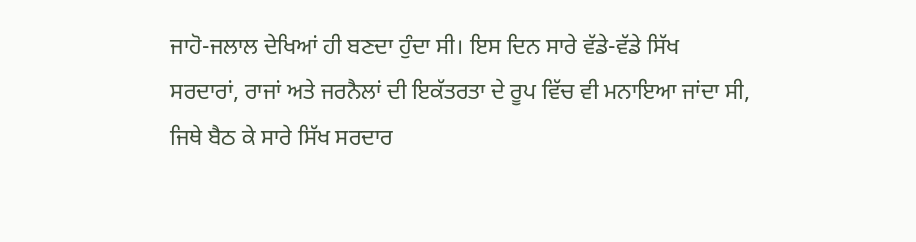ਜਾਹੋ-ਜਲਾਲ ਦੇਖਿਆਂ ਹੀ ਬਣਦਾ ਹੁੰਦਾ ਸੀ। ਇਸ ਦਿਨ ਸਾਰੇ ਵੱਡੇ-ਵੱਡੇ ਸਿੱਖ ਸਰਦਾਰਾਂ, ਰਾਜਾਂ ਅਤੇ ਜਰਨੈਲਾਂ ਦੀ ਇਕੱਤਰਤਾ ਦੇ ਰੂਪ ਵਿੱਚ ਵੀ ਮਨਾਇਆ ਜਾਂਦਾ ਸੀ, ਜਿਥੇ ਬੈਠ ਕੇ ਸਾਰੇ ਸਿੱਖ ਸਰਦਾਰ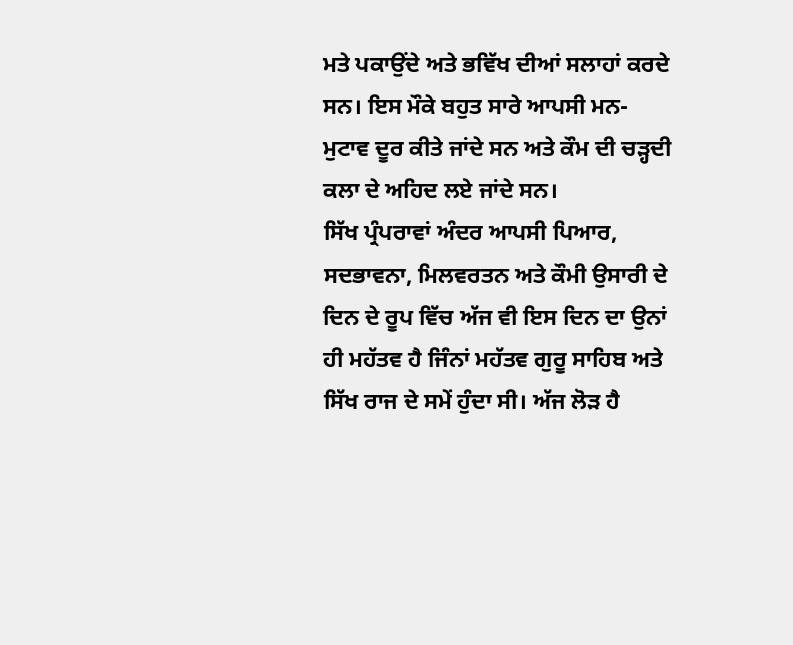ਮਤੇ ਪਕਾਉਂਦੇ ਅਤੇ ਭਵਿੱਖ ਦੀਆਂ ਸਲਾਹਾਂ ਕਰਦੇ ਸਨ। ਇਸ ਮੌਕੇ ਬਹੁਤ ਸਾਰੇ ਆਪਸੀ ਮਨ-ਮੁਟਾਵ ਦੂਰ ਕੀਤੇ ਜਾਂਦੇ ਸਨ ਅਤੇ ਕੌਮ ਦੀ ਚੜ੍ਹਦੀ ਕਲਾ ਦੇ ਅਹਿਦ ਲਏ ਜਾਂਦੇ ਸਨ।
ਸਿੱਖ ਪ੍ਰੰਪਰਾਵਾਂ ਅੰਦਰ ਆਪਸੀ ਪਿਆਰ, ਸਦਭਾਵਨਾ, ਮਿਲਵਰਤਨ ਅਤੇ ਕੌਮੀ ਉਸਾਰੀ ਦੇ ਦਿਨ ਦੇ ਰੂਪ ਵਿੱਚ ਅੱਜ ਵੀ ਇਸ ਦਿਨ ਦਾ ਉਨਾਂ ਹੀ ਮਹੱਤਵ ਹੈ ਜਿੰਨਾਂ ਮਹੱਤਵ ਗੁਰੂ ਸਾਹਿਬ ਅਤੇ ਸਿੱਖ ਰਾਜ ਦੇ ਸਮੇਂ ਹੁੰਦਾ ਸੀ। ਅੱਜ ਲੋੜ ਹੈ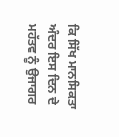ਕਿ ਸਿੱਖ ਮਾਨਸਿਕਤਾ ਅੰਦਰ ਇਸ ਦਿਨ ਦੇ ਮਹੱਤਵ ਨੂੰ ਉਜਾਗਰ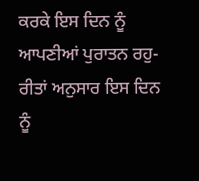ਕਰਕੇ ਇਸ ਦਿਨ ਨੂੰ ਆਪਣੀਆਂ ਪੁਰਾਤਨ ਰਹੁ-ਰੀਤਾਂ ਅਨੁਸਾਰ ਇਸ ਦਿਨ ਨੂੰ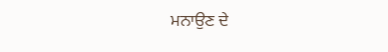ਮਨਾਉਣ ਦੇ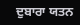ਦੁਬਾਰਾ ਯਤਨ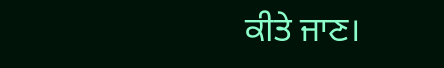ਕੀਤੇ ਜਾਣ।